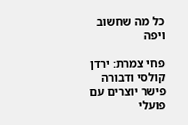כל מה שחשוב ויפה

פחי צמרת: ירדן קולסי ודבורה פישר יוצרים עם פועלי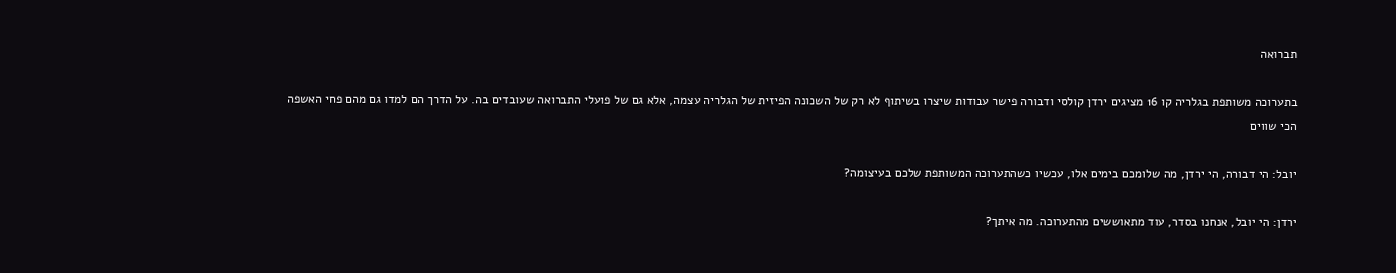תברואה

בתערוכה משותפת בגלריה קו 16 מציגים ירדן קולסי ודבורה פישר עבודות שיצרו בשיתוף לא רק של השכונה הפיזית של הגלריה עצמה, אלא גם של פועלי התברואה שעובדים בה. על הדרך הם למדו גם מהם פחי האשפה הכי שווים

יובל: הי דבורה, הי ירדן, מה שלומכם בימים אלו, עכשיו כשהתערוכה המשותפת שלכם בעיצומה?

ירדן: הי יובל, אנחנו בסדר, עוד מתאוששים מהתערוכה. מה איתך?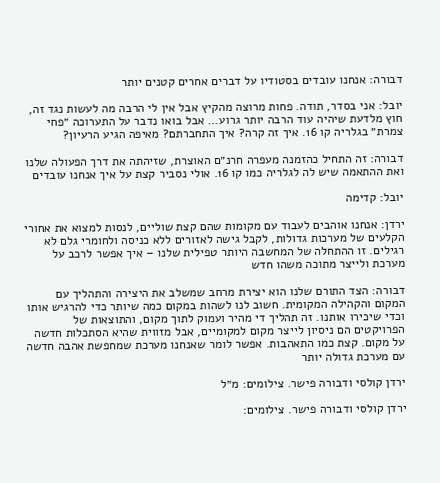דבורה: אנחנו עובדים בסטודיו על דברים אחרים קטנים יותר

יובל: אני בסדר, תודה. פחות מרוצה מהקיץ אבל אין לי הרבה מה לעשות נגד זה, חוץ מלדעת שיהיה עוד הרבה יותר גרוע… אבל בואו נדבר על התערוכה ״פחי צמרת״ בגלריה קו 16. איך זה קרה? איך התחברתם? מאיפה הגיע הרעיון?

דבורה: זה התחיל כהזמנה מעפרה חרנ״ם האוצרת, שזיהתה את דרך הפעולה שלנו ואת ההתאמה שיש לה לגלריה כמו קו 16. אולי נסביר קצת על איך אנחנו עובדים

יובל: קדימה

ירדן: אנחנו אוהבים לעבוד עם מקומות שהם קצת שוליים, לנסות למצוא את אחורי הקלעים של מערכות גדולות, לקבל גישה לאזורים ללא כניסה ולחומרי גלם לא רגילים. זו ההתחלה של המחשבה היותר טפילית שלנו – איך אפשר לרכב על מערכת ולייצר מתוכה משהו חדש

דבורה: הצד התורם שלנו הוא יצירת מרחב שמשלב את היצירה והתהליך עם המקום והקהילה המקומית. חשוב לנו לשהות במקום כמה שיותר כדי להרגיש אותו וכדי שיכירו אותנו. זה תהליך די מהיר ועמוק לתוך מקום, והתוצאות של הפרויקטים הם ניסיון לייצר מקום למקומיים, אבל מזווית שהיא הסתכלות חדשה על מקום. קצת כמו התאהבות. אפשר לומר שאנחנו מערכת שמחפשת אהבה חדשה עם מערכת גדולה יותר

ירדן קולסי ודבורה פישר. צילומים: מ״ל

ירדן קולסי ודבורה פישר. צילומים: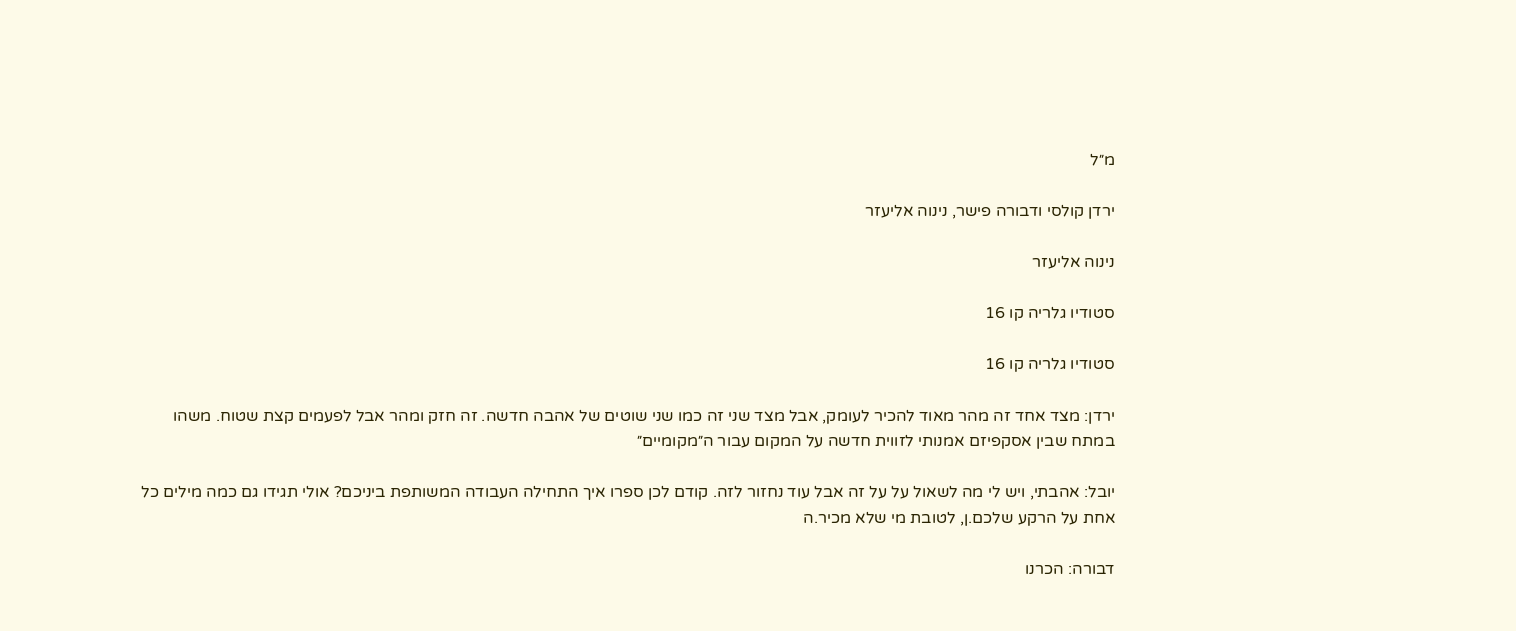מ״ל

ירדן קולסי ודבורה פישר, נינוה אליעזר

נינוה אליעזר

סטודיו גלריה קו 16

סטודיו גלריה קו 16

ירדן: מצד אחד זה מהר מאוד להכיר לעומק, אבל מצד שני זה כמו שני שוטים של אהבה חדשה. זה חזק ומהר אבל לפעמים קצת שטוח. משהו במתח שבין אסקפיזם אמנותי לזווית חדשה על המקום עבור ה״מקומיים״

יובל: אהבתי, ויש לי מה לשאול על על זה אבל עוד נחזור לזה. קודם לכן ספרו איך התחילה העבודה המשותפת ביניכם? אולי תגידו גם כמה מילים כל אחת על הרקע שלכם.ן, לטובת מי שלא מכיר.ה

דבורה: הכרנו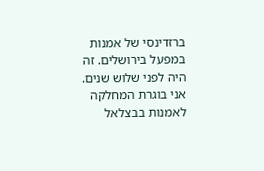ברזדינסי של אמנות במפעל בירושלים. זה היה לפני שלוש שנים. אני בוגרת המחלקה לאמנות בבצלאל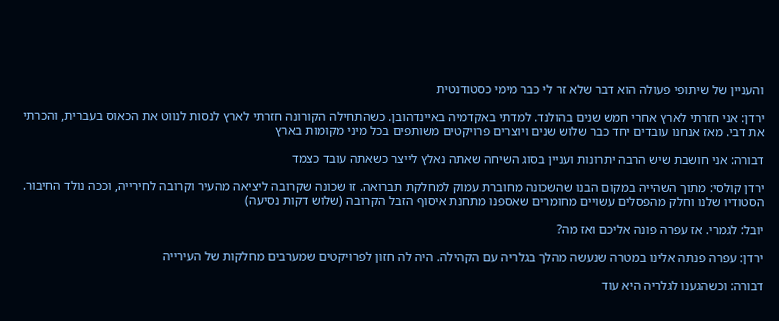והעניין של שיתופי פעולה הוא דבר שלא זר לי כבר מימי כסטודנטית

ירדן: אני חזרתי לארץ אחרי חמש שנים בהולנד. למדתי באקדמיה באיינדהובן. כשהתחילה הקורונה חזרתי לארץ לנסות לנווט את הכאוס בעברית, והכרתי את דבי. מאז אנחנו עובדים יחד כבר שלוש שנים ויוצרים פרויקטים משותפים בכל מיני מקומות בארץ

דבורה: אני חושבת שיש הרבה יתרונות ועניין בסוג השיחה שאתה נאלץ לייצר כשאתה עובד כצמד

ירדן קולסי: מתוך השהייה במקום הבנו שהשכונה מחוברת עמוק למחלקת תברואה. זו שכונה שקרובה ליציאה מהעיר וקרובה לחירייה, וככה נולד החיבור. הסטודיו שלנו וחלק מהפסלים עשויים מחומרים שאספנו מתחנת איסוף הזבל הקרובה (שלוש דקות נסיעה)

יובל: לגמרי. אז עפרה פונה אליכם ואז מה?

ירדן: עפרה פנתה אלינו במטרה שנעשה מהלך בגלריה עם הקהילה. היה לה חזון לפרויקטים שמערבים מחלקות של העירייה

דבורה: וכשהגענו לגלריה היא עוד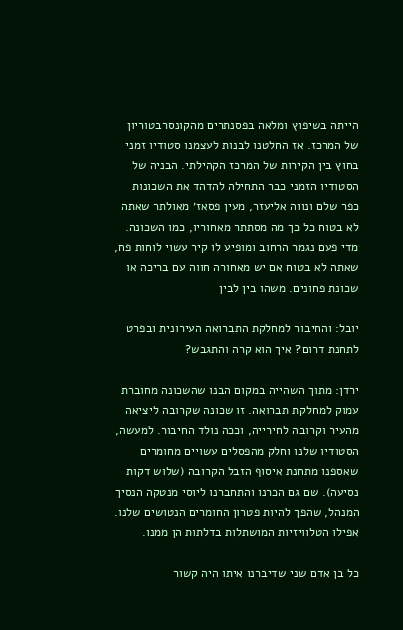הייתה בשיפוץ ומלאה בפסנתרים מהקונסרבטוריון של המרכז. אז החלטנו לבנות לעצמנו סטודיו זמני בחוץ בין הקירות של המרכז הקהילתי. הבניה של הסטודיו הזמני כבר התחילה להדהד את השכונות כפר שלם ונווה אליעזר, מעין פסאז׳ מאולתר שאתה לא בטוח כל כך מה מסתתר מאחוריו, כמו השכונה. מדי פעם נגמר הרחוב ומופיע לו קיר עשוי לוחות פח, שאתה לא בטוח אם יש מאחורה חווה עם בריכה או שכונת פחונים. משהו בין לבין

יובל: והחיבור למחלקת התברואה העירונית ובפרט לתחנת דרום? איך הוא קרה והתגבש?

ירדן: מתוך השהייה במקום הבנו שהשכונה מחוברת עמוק למחלקת תברואה. זו שכונה שקרובה ליציאה מהעיר וקרובה לחירייה, וככה נולד החיבור. למעשה, הסטודיו שלנו וחלק מהפסלים עשויים מחומרים שאספנו מתחנת איסוף הזבל הקרובה (שלוש דקות נסיעה). שם גם הכרנו והתחברנו ליוסי מנטקה הנסיך המנהל, שהפך להיות פטרון החומרים הנטושים שלנו. אפילו הטלוויזיות המושתלות בדלתות הן ממנו.

כל בן אדם שני שדיברנו איתו היה קשור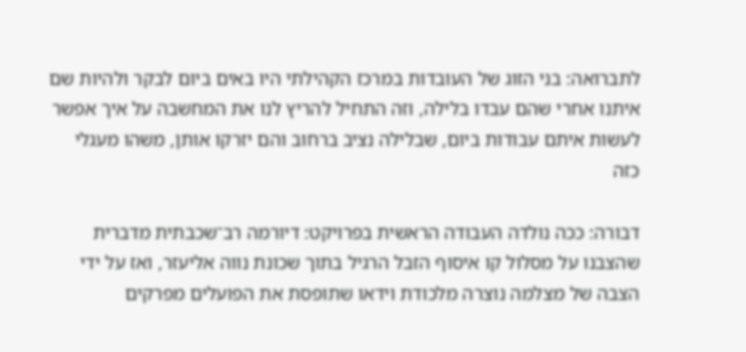לתברואה: בני הזוג של העובדות במרכז הקהילתי היו באים ביום לבקר ולהיות שם איתנו אחרי שהם עבדו בלילה, וזה התחיל להריץ לנו את המחשבה על איך אפשר לעשות איתם עבודות ביום, שבלילה נציב ברחוב והם יזרקו אותן, משהו מעגלי כזה

דבורה: ככה נולדה העבודה הראשית בפרויקט: דיורמה רב־שכבתית מדברית שהצבנו על מסלול קו איסוף הזבל הרגיל בתוך שכונת נווה אליעזר, ואז על ידי הצבה של מצלמה נוצרה מלכודת וידאו שתופסת את הפועלים מפרקים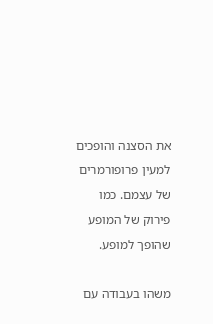את הסצנה והופכים למעין פרופורמרים של עצמם. כמו פירוק של המופע שהופך למופע.

משהו בעבודה עם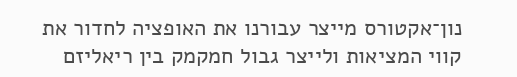נון־אקטורס מייצר עבורנו את האופציה לחדור את קווי המציאות ולייצר גבול חמקמק בין ריאליזם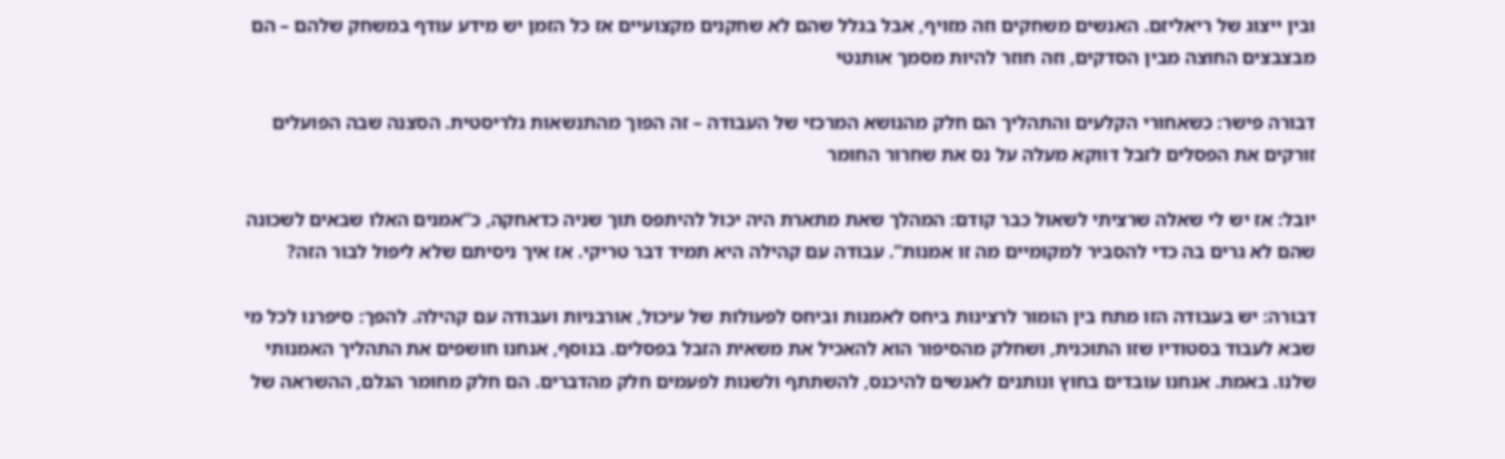ובין ייצוג של ריאליזם. האנשים משחקים וזה מזויף, אבל בגלל שהם לא שחקנים מקצועיים אז כל הזמן יש מידע עודף במשחק שלהם – הם מבצבצים החוצה מבין הסדקים, וזה חוזר להיות מסמך אותנטי

דבורה פישר: כשאחורי הקלעים והתהליך הם חלק מהנושא המרכזי של העבודה – זה הפוך מהתנשאות גלריסטית. הסצנה שבה הפועלים זורקים את הפסלים לזבל דווקא מעלה על נס את שחרור החומר

יובל: אז יש לי שאלה שרציתי לשאול כבר קודם: המהלך שאת מתארת היה יכול להיתפס תוך שניה כדאחקה, כ”אמנים האלו שבאים לשכונה שהם לא גרים בה כדי להסביר למקומיים מה זו אמנות”. עבודה עם קהילה היא תמיד דבר טריקי. אז איך ניסיתם שלא ליפול לבור הזה?

דבורה: יש בעבודה הזו מתח בין הומור לרצינות ביחס לאמנות וביחס לפעולות של עיכול, אורבניות ועבודה עם קהילה. להפך: סיפרנו לכל מי שבא לעבוד בסטודיו שזו התוכנית, ושחלק מהסיפור הוא להאכיל את משאית הזבל בפסלים. בנוסף, אנחנו חושפים את התהליך האמנותי שלנו. באמת. אנחנו עובדים בחוץ ונותנים לאנשים להיכנס, להשתתף ולשנות לפעמים חלק מהדברים. הם חלק מחומר הגלם, ההשראה של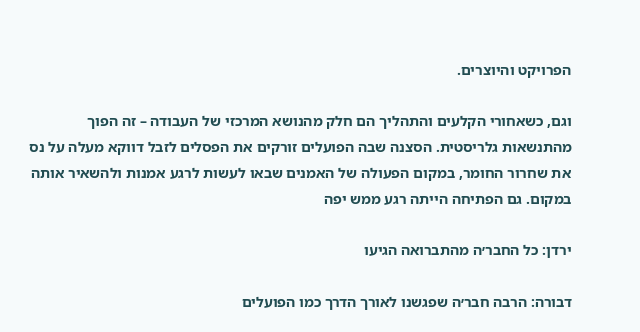הפרויקט והיוצרים.

וגם, כשאחורי הקלעים והתהליך הם חלק מהנושא המרכזי של העבודה – זה הפוך מהתנשאות גלריסטית. הסצנה שבה הפועלים זורקים את הפסלים לזבל דווקא מעלה על נס את שחרור החומר, במקום הפעולה של האמנים שבאו לעשות לרגע אמנות ולהשאיר אותה במקום. גם הפתיחה הייתה רגע ממש יפה

ירדן: כל החבר׳ה מהתברואה הגיעו

דבורה: הרבה חבר׳ה שפגשנו לאורך הדרך כמו הפועלים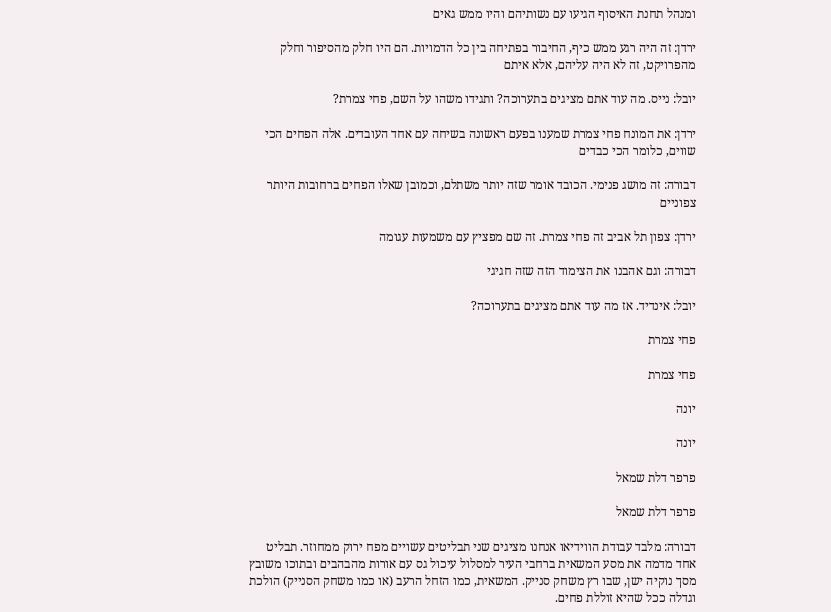ומנהל תחנת האיסוף הגיעו עם נשותיהם והיו ממש גאים

ירדן: זה היה רגע ממש כיף, החיבור בפתיחה בין כל הדמויות. הם היו חלק מהסיפור וחלק מהפרויקט, זה לא היה עליהם, אלא איתם

יובל: נייס. מה עוד אתם מציגים בתערוכה? ותגידו משהו על השם, פחי צמרת?

ירדן: את המונח פחי צמרת שמענו בפעם ראשונה בשיחה עם אחד העובדים. אלה הפחים הכי שווים, כלומר הכי כבדים

דבורה: זה מושג פנימי. הכובד אומר שזה יותר משתלם, וכמובן שאלו הפחים ברחובות היותר צפוניים

ירדן: צפון תל אביב זה פחי צמרת. זה שם מפציץ עם משמעות עגומה

דבורה: וגם אהבנו את הצימוד הזה שזה חגיגי

יובל: אינדיד. אז מה עוד אתם מציגים בתערוכה?

פחי צמרת

פחי צמרת

יונה

יונה

פרפר דלת שמאל

פרפר דלת שמאל

דבורה: מלבד עבודת הווידיאו אנחנו מציגים שני תבליטים עשויים מפח ירוק ממחוזר. תבליט אחד מדמה את מסע המשאית ברחבי העיר למסלול עיכול גס עם אורות מהבהבים ובתוכו משובץ מסך נוקיה ישן, שבו רץ משחק סנייק. המשאית, כמו הזחל הרעב (או כמו משחק הסנייק) הולכת וגדלה ככל שהיא זוללת פחים.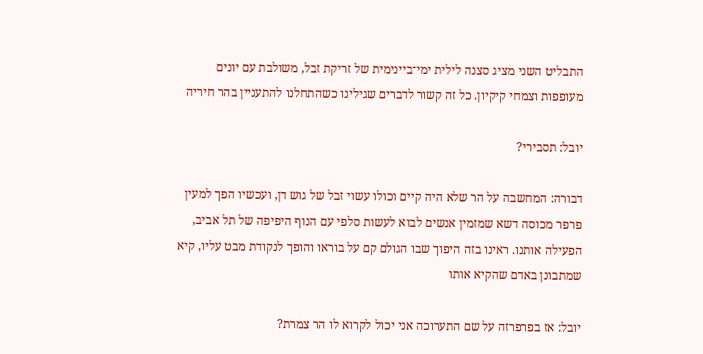התבליט השני מציג סצנה לילית ימי־ביינימית של זריקת זבל, משולבת עם יונים מעופפות וצמחי קיקיון. כל זה קשור לדברים שגילינו כשהתחלנו להתעניין בהר חיריה

יובל: תסבירי?

דבורה: המחשבה על הר שלא היה קיים וכולו עשוי זבל של גוש דן, ועכשיו הפך למעין פרפר מכוסה דשא שמזמין אנשים לבוא לעשות סלפי עם הנוף היפיפה של תל אביב, הפעילה אותנו. ראינו בזה היפוך שבו הגולם קם על בוראו והופך לנקודת מבט עליו, קיא שמתבונן באדם שהקיא אותו

יובל: אז בפרפרזה על שם התערוכה אני יכול לקרוא לו הר צמרת?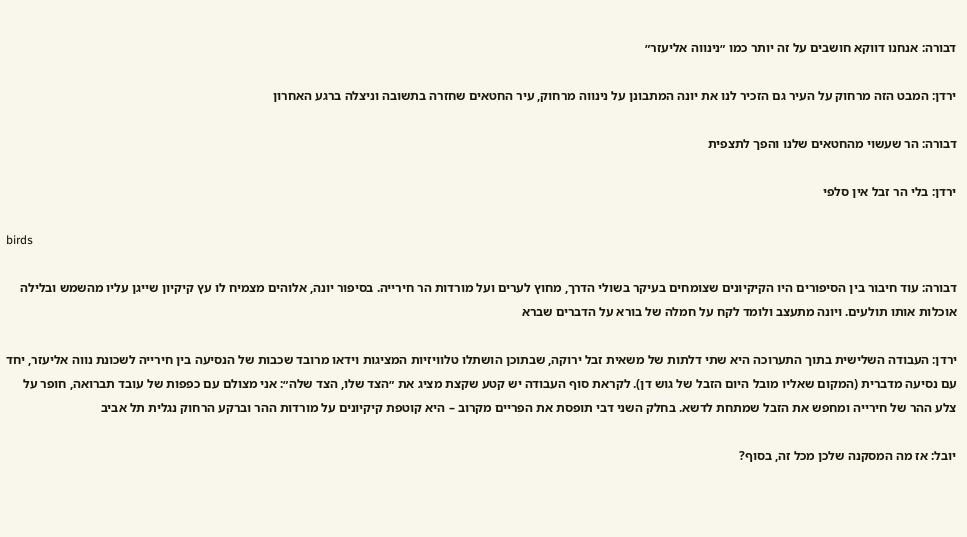דבורה: אנחנו דווקא חושבים על זה יותר כמו ״נינווה אליעזר״

ירדן: המבט הזה מרחוק על העיר גם הזכיר לנו את יונה המתבונן על נינווה מרחוק, עיר החטאים שחזרה בתשובה וניצלה ברגע האחרון

דבורה: הר שעשוי מהחטאים שלנו והפך לתצפית

ירדן: בלי הר זבל אין סלפי

birds

דבורה: עוד חיבור בין הסיפורים היו הקיקיונים שצומחים בעיקר בשולי הדרך, מחוץ לערים ועל מורדות הר חירייה. בסיפור יונה, אלוהים מצמיח לו עץ קיקיון שייגן עליו מהשמש ובלילה אוכלות אותו תולעים. ויונה מתעצב ולומד לקח על חמלה של בורא על הדברים שברא

ירדן: העבודה השלישית בתוך התערוכה היא שתי דלתות של משאית זבל ירוקה, שבתוכן הושתלו טלוויזיות המציגות וידאו מרובד שכבות של הנסיעה בין חירייה לשכונת נווה אליעזר, יחד עם נסיעה מדברית (המקום שאליו מובל היום הזבל של גוש דן). לקראת סוף העבודה יש קטע שקצת מציג את ״הצד שלו, הצד שלה״: אני מצולם עם כפפות של עובד תברואה, חופר על צלע ההר של חירייה ומחפש את הזבל שמתחת לדשא. בחלק השני דבי תופסת את הפריים מקרוב – היא קוטפת קיקיונים על מורדות ההר וברקע הרחוק נגלית תל אביב

יובל: אז מה המסקנה שלכן מכל זה, בסוף?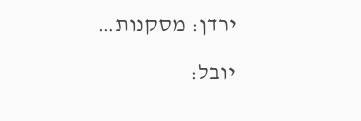ירדן: מסקנות…

יובל: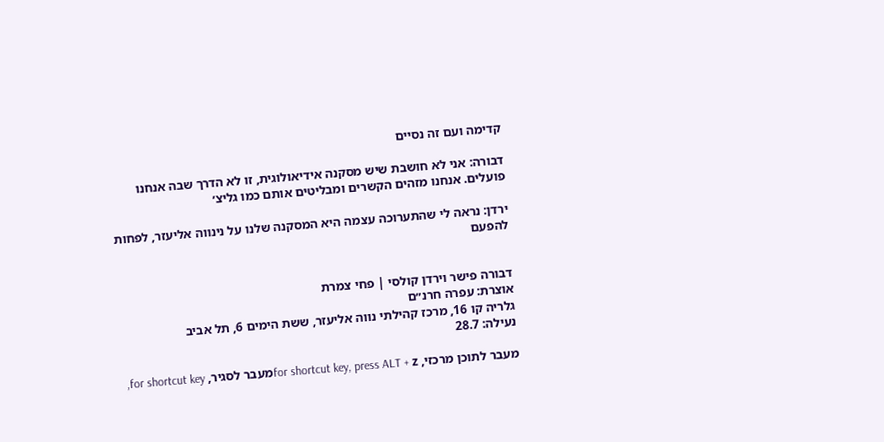קדימה ועם זה נסיים

דבורה: אני לא חושבת שיש מסקנה אידיאולוגית, זו לא הדרך שבה אנחנו פועלים. אנחנו מזהים הקשרים ומבליטים אותם כמו גליצ׳

ירדן: נראה לי שהתערוכה עצמה היא המסקנה שלנו על נינווה אליעזר, לפחות להפעם


דבורה פישר וירדן קולסי | פחי צמרת
אוצרת: עפרה חרנ״ם
גלריה קו 16, מרכז קהילתי נווה אליעזר, ששת הימים 6, תל אביב
נעילה: 28.7

מעבר לתוכן מרכזי, for shortcut key, press ALT + zמעבר לסגיר, for shortcut key,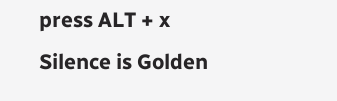press ALT + x
Silence is Golden